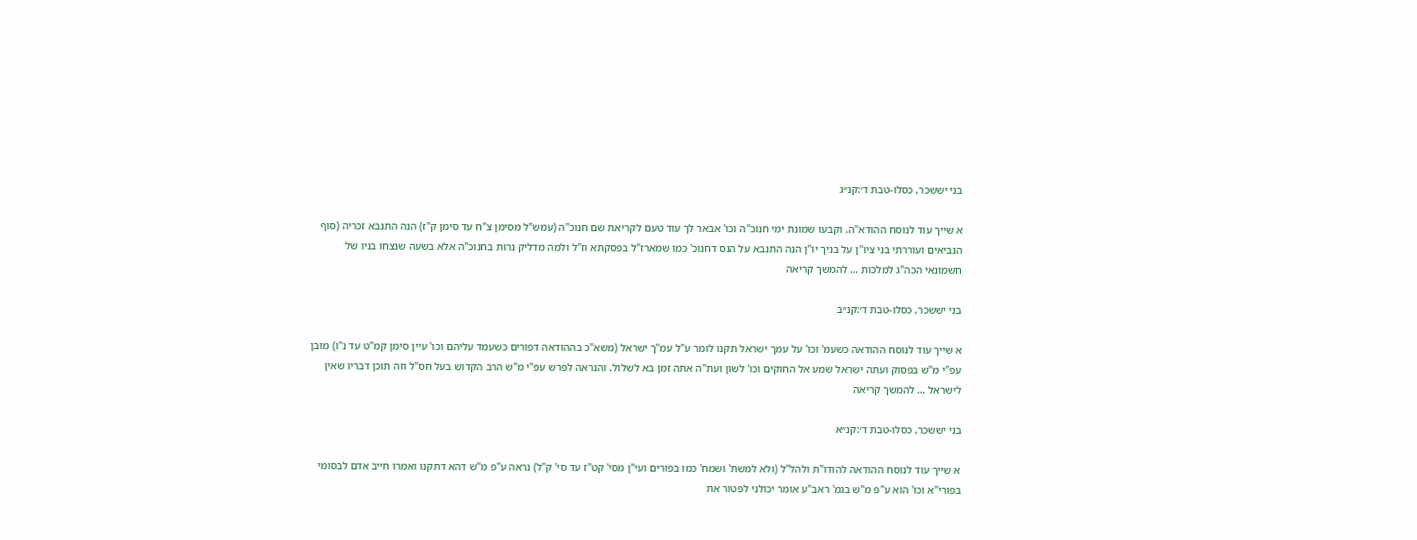בני יששכר, כסלו-טבת ד׳:קנ״ג

א שייך עוד לנוסח ההודא"ה. וקבעו שמונת ימי חנוכ"ה וכו' אבאר לך עוד טעם לקריאת שם חנוכ"ה (עמש"ל מסימן צ"ח עד סימן ק"ז) הנה התנבא זכריה (סוף הנביאים ועוררתי בני ציו"ן על בניך יו"ן הנה התנבא על הנס דחנוכ' כמו שמארז"ל בפסקתא וז"ל ולמה מדליק נרות בחנוכ"ה אלא בשעה שנצחו בניו של חשמונאי הכה"ג למלכות … להמשך קריאה

בני יששכר, כסלו-טבת ד׳:קנ״ב

א שייך עוד לנוסח ההודאה כשעמ' וכו' על עמך ישראל תקנו לומר ע"ל עמ"ך ישראל (משא"כ בההודאה דפורים כשעמד עליהם וכו' עיין סימן קמ"ט עד נ"ו) מובן עפ"י מ"ש בפסוק ועתה ישראל שמע אל החוקים וכו' לשון ועת"ה אתה זמן בא לשלול. והנראה לפרש עפ"י מ"ש הרב הקדוש בעל חס"ל וזה תוכן דבריו שאין לישראל … להמשך קריאה

בני יששכר, כסלו-טבת ד׳:קנ״א

א שייך עוד לנוסח ההודאה להודו"ת ולהל"ל (ולא למשת' ושמח' כמו בפורים ועי"ן מסי' קט"ז עד סי' ק"ל) נראה ע"פ מ"ש דהא דתקנו ואמרו חייב אדם לבסומי בפורי"א וכו' הוא ע"פ מ"ש בגמ' ראב"ע אומר יכולני לפטור את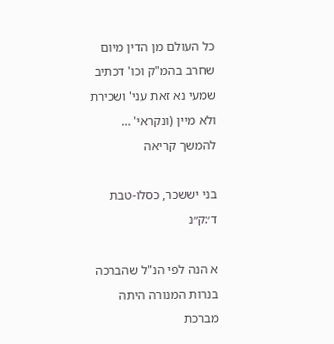כל העולם מן הדין מיום שחרב בהמ"ק וכו' דכתיב שמעי נא זאת עני' ושכירת ולא מיין (ונקראי' … להמשך קריאה

בני יששכר, כסלו-טבת ד׳:ק״נ

א הנה לפי הנ"ל שהברכה בנרות המנורה היתה מברכת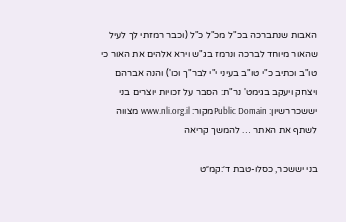האבות שנתברכה בכ"ל מכ"ל כ"ל (וכבר רמזתי לך לעיל שהאור מיוחד לברכה ונרמז בג"ש וירא אלהים את האור כי טו"ב וכתיב כ"י טו"ב בעיני י"י לבר"ך וכו') והנה אברהם ויצחק ויעקב בגימט' נר"ת: הסבר על זכויות יוצרים בני יששכררשיון: Public Domainמקור: www.nli.org.il מצווה לשתף את האתר … להמשך קריאה

בני יששכר, כסלו-טבת ד׳:קמ״ט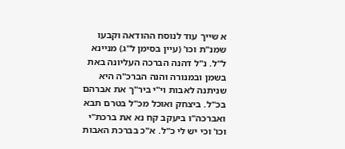א שייך עוד לנוסח ההודאה וקבעו שמנ"ת וכו' (עיין בסימן ל"ג) מניינא ל"ל. נ"ל דהנה הברכה העליונה באת בשמן ובמנורה והנה הברכ"ה היא שניתנה לאבות וי"י ביר"ך את אברהם בכ"ל. ביצחק ואוכל מכ"ל בטרם תבא ואברכה"ו ביעקב קח נא את ברכת"י וכו' וכי יש לי כ"ל. א"כ בברכת האבות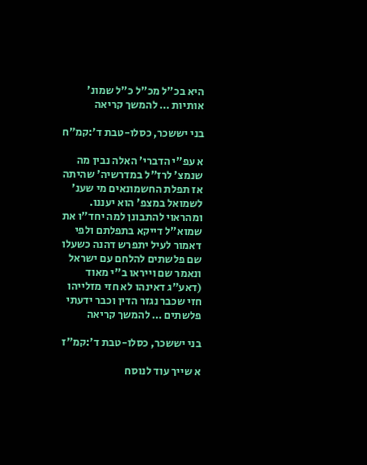היא בכ"ל מכ"ל כ"ל שמונ' אותיות … להמשך קריאה

בני יששכר, כסלו-טבת ד׳:קמ״ח

א עפ"י הדברי' האלה נבין מה שנמצ' לרז"ל במדרשיה' שהיתה אז תפלת החשמונאים מי שענ' לשמואל במצפ' הוא יעננו. ומהראוי להתבונן למה יחד"ו את שמוא"ל דייקא בתפלתם ולפי דאמור לעיל יתפרש דהנה כשעלו שם פלשתים להלחם עם ישראל ונאמר שם וייראו ב"י מאוד (דאע"ג דאינהו לא חזי מזלייהו חזי שכבר נגזר הדין וכבר ידעתי פלשתים … להמשך קריאה

בני יששכר, כסלו-טבת ד׳:קמ״ז

א שייך עוד לנוסח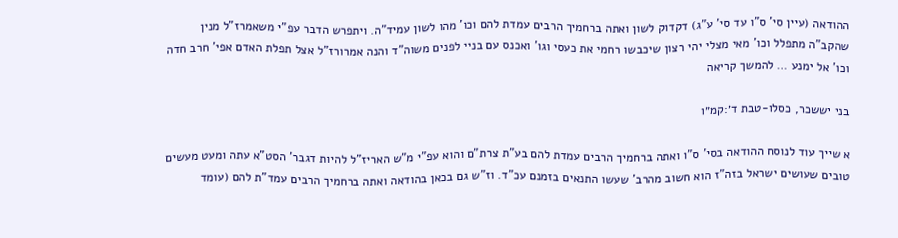ההודאה (עיין סי' ס"ו עד סי' ע"ג) דקדוק לשון ואתה ברחמיך הרבים עמדת להם וכו' מהו לשון עמיד"ה. ויתפרש הדבר עפ"י משאמרז"ל מנין שהקב"ה מתפלל וכו' מאי מצלי יהי רצון שיכבשו רחמי את כעסי וגו' ואכנס עם בניי לפנים משוה"ד והנה אמרורז"ל אצל תפלת האדם אפי' חרב חדה וכו' אל ימנע … להמשך קריאה

בני יששכר, כסלו-טבת ד׳:קמ״ו

א שייך עוד לנוסח ההודאה בסי' ס"ו ואתה ברחמיך הרבים עמדת להם בע"ת צרת"ם והוא עפ"י מ"ש האריז"ל להיות דגבר' הסט"א עתה ומעט מעשים טובים שעושים ישראל בזה"ז הוא חשוב מהרב' שעשו התנאים בזמנם עכ"ד. וז"ש גם בכאן בהודאה ואתה ברחמיך הרבים עמד"ת להם (עומד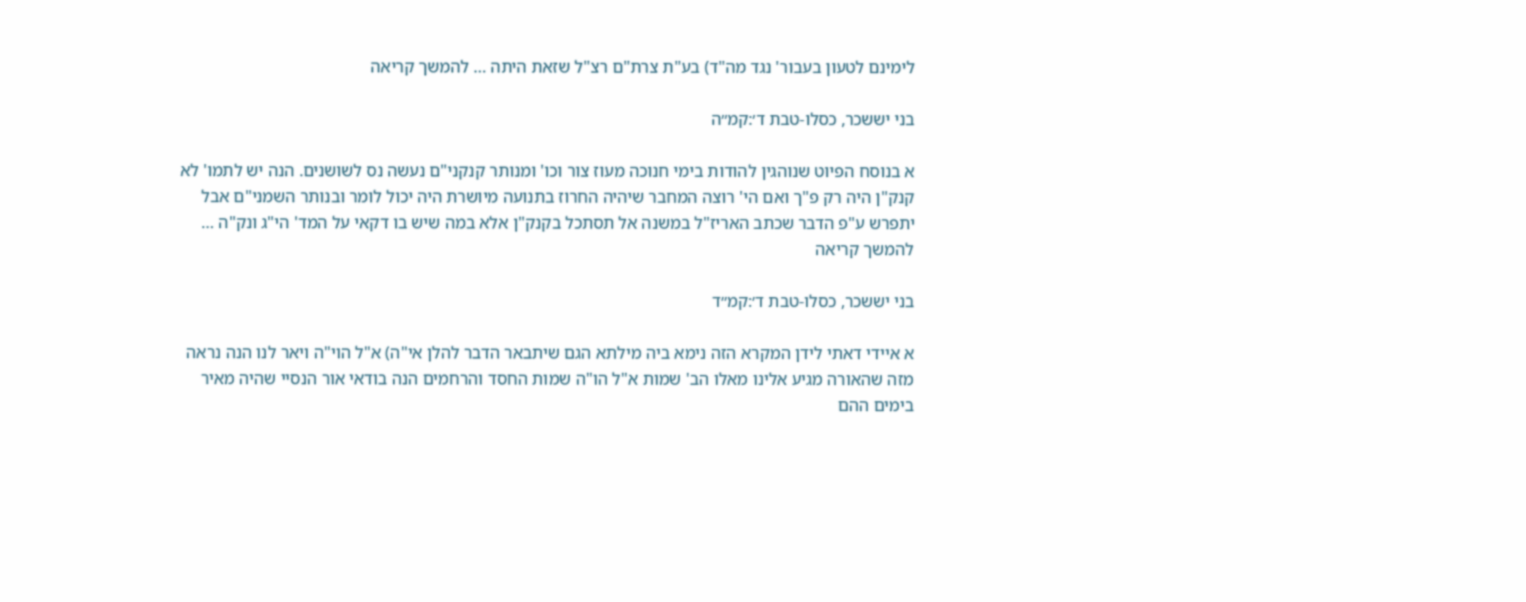לימינם לטעון בעבור' נגד מה"ד) בע"ת צרת"ם רצ"ל שזאת היתה … להמשך קריאה

בני יששכר, כסלו-טבת ד׳:קמ״ה

א בנוסח הפיוט שנוהגין להודות בימי חנוכה מעוז צור וכו' ומנותר קנקני"ם נעשה נס לשושנים. הנה יש לתמו' לא קנק"ן היה רק פ"ך ואם הי' רוצה המחבר שיהיה החרוז בתנועה מיושרת היה יכול לומר ובנותר השמני"ם אבל יתפרש ע"פ הדבר שכתב האריז"ל במשנה אל תסתכל בקנק"ן אלא במה שיש בו דקאי על המד' הי"ג ונק"ה … להמשך קריאה

בני יששכר, כסלו-טבת ד׳:קמ״ד

א איידי דאתי לידן המקרא הזה נימא ביה מילתא הגם שיתבאר הדבר להלן אי"ה) א"ל הוי"ה ויאר לנו הנה נראה מזה שהאורה מגיע אלינו מאלו הב' שמות א"ל הו"ה שמות החסד והרחמים הנה בודאי אור הנסיי שהיה מאיר בימים ההם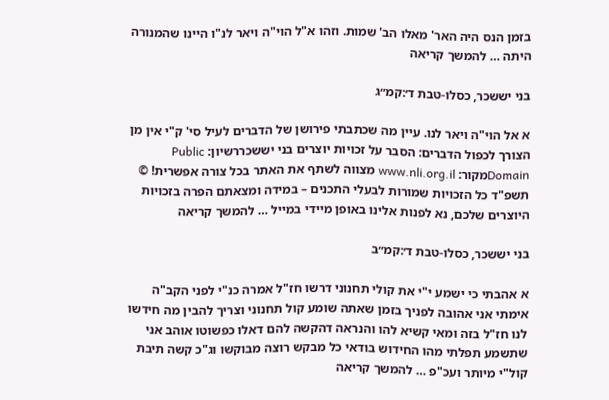בזמן הנס היה האר' מאלו הב' שמות. וזהו א"ל הוי"ה ויאר לנ"ו היינו שהמנורה היתה … להמשך קריאה

בני יששכר, כסלו-טבת ד׳:קמ״ג

א אל הוי"ה ויאר לנו. עיין מה שכתבתי פירושן של הדברים לעיל סי' ק"י אין מן הצורך לכפול הדברים: הסבר על זכויות יוצרים בני יששכררשיון: Public Domainמקור: www.nli.org.il מצווה לשתף את האתר בכל צורה אפשרית! © תשפ"ד כל הזכויות שמורות לבעלי התכנים – במידה ומצאתם הפרה בזכויות היוצרים שלכם, נא לפנות אלינו באופן מיידי במייל … להמשך קריאה

בני יששכר, כסלו-טבת ד׳:קמ״ב

א אהבתי כי ישמע י"י את קולי תחנוני דרשו חז"ל אמרה כנ"י לפני הקב"ה אימתי אני אהובה לפניך בזמן שאתה שומע קול תחנוני וצריך להבין מה חידשו לנו חז"ל בזה ומאי קשיא להו והנראה דהקשה להם דאלו כפשוטו אוהב אני שתשמע תפלתי מהו החידוש בודאי כל מבקש רוצה מבוקשו וג"כ קשה תיבת קול"י מיותר ועכ"פ … להמשך קריאה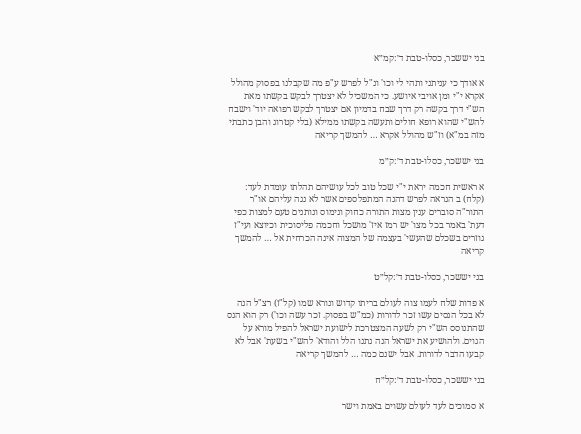בני יששכר, כסלו-טבת ד׳:קמ״א

א אודך כי עניתני ותהי לי וכו' ונ"ל לפרש ע"פ מה שקבלנו בפסוק מהולל אקרא י"י ומן אויבי איושע. כי המשכיל לא יצטרך לבקש בקשתו מאת הש"י דרך בקשה רק דרך שבח בדמיון אם יצטרך לבקש רפואה יוד' וישבח להש"י שהוא רופא חולים ותעשה בקשתו ממילא (בלי קטרוג והבן כתבתי מזה במ"א) וז"ש מהולל אקרא … להמשך קריאה

בני יששכר, כסלו-טבת ד׳:ק״מ

א ראשית חכמה יראת י"י שכל טוב לכל עושיהם תהלתו עומדת לעד: (קלח) ב הנראה לפרש דהנה המתפלספים אשר לא נגה עליהם או"ר התור"ה סוברים ענין מצות התורה כחוק ונימוס ונותנים טעם למצות כפי דעת' באמר בכל מצו' יש רמז איז' מושכל וחכמה פליסוכית וכיוצא ועי"ז גוזרים בשכלם שהעשי' בעצמה של המצוה אינה הכרחית אל … להמשך קריאה

בני יששכר, כסלו-טבת ד׳:קל״ט

א פדות שלח לעמו צוה לעולם בריתו קדוש ונורא שמו (קל"ז) רצ"ל הנה לא בכל הנסים עשו זכר לדורות (כמ"ש בפסוק. זכר עשה וכו') רק הוא הנס שהתנוסס הש"י רק לשעה המצטרכת לישועת ישראל להפיל מורא על הגוים. ולהושיע את ישראל הנה נתנו הלל והודא' להש"י בשעת' אבל לא קבעו הדבר לדורות. אבל ישנם כמה … להמשך קריאה

בני יששכר, כסלו-טבת ד׳:קל״ח

א סמוכים לעד לעולם עשוים באמת וישר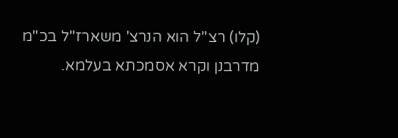(קלו) רצ"ל הוא הנרצ' משארז"ל בכ"מ מדרבנן וקרא אסמכתא בעלמא.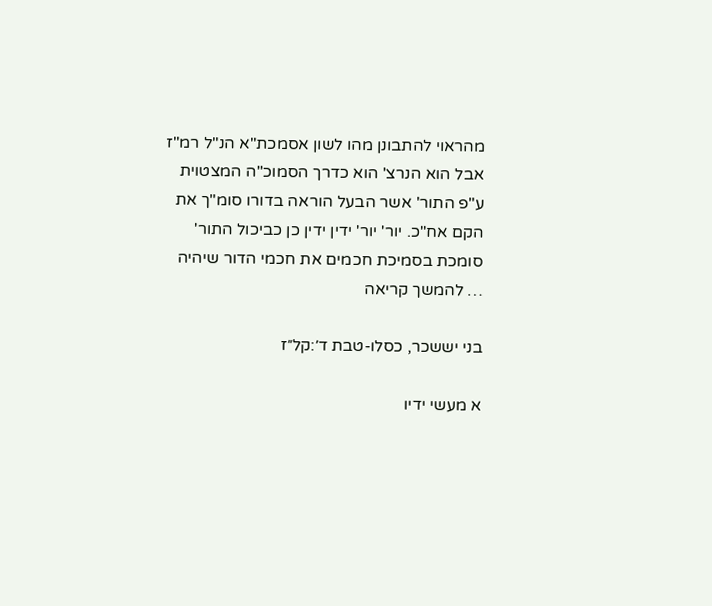מהראוי להתבונן מהו לשון אסמכת"א הנ"ל רמ"ז אבל הוא הנרצ' הוא כדרך הסמוכ"ה המצטוית ע"פ התור' אשר הבעל הוראה בדורו סומ"ך את הקם אח"כ. יור' יור' ידין ידין כן כביכול התור' סומכת בסמיכת חכמים את חכמי הדור שיהיה … להמשך קריאה

בני יששכר, כסלו-טבת ד׳:קל״ז

א מעשי ידיו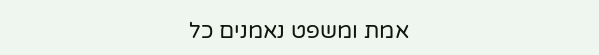אמת ומשפט נאמנים כל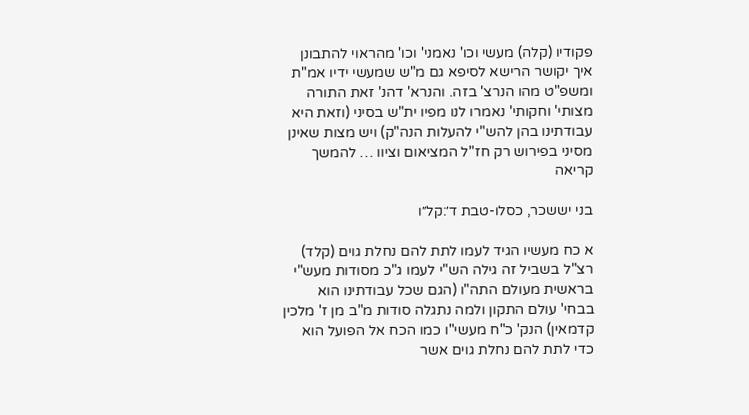פקודיו (קלה) מעשי וכו' נאמני' וכו' מהראוי להתבונן איך יקושר הרישא לסיפא גם מ"ש שמעשי ידיו אמ"ת ומשפ"ט מהו הנרצ' בזה. והנרא' דהנ' זאת התורה מצותי' וחקותי' נאמרו לנו מפיו ית"ש בסיני (וזאת היא עבודתינו בהן להש"י להעלות הנה"ק) ויש מצות שאינן מסיני בפירוש רק חז"ל המציאום וציוו … להמשך קריאה

בני יששכר, כסלו-טבת ד׳:קל״ו

א כח מעשיו הגיד לעמו לתת להם נחלת גוים (קלד) רצ"ל בשביל זה גילה הש"י לעמו ג"כ מסודות מעש"י בראשית מעולם התה"ו (הגם שכל עבודתינו הוא בבחי' עולם התקון ולמה נתגלה סודות מ"ב מן ז' מלכין קדמאין) הנק' כ"ח מעשי"ו כמו הכח אל הפועל הוא כדי לתת להם נחלת גוים אשר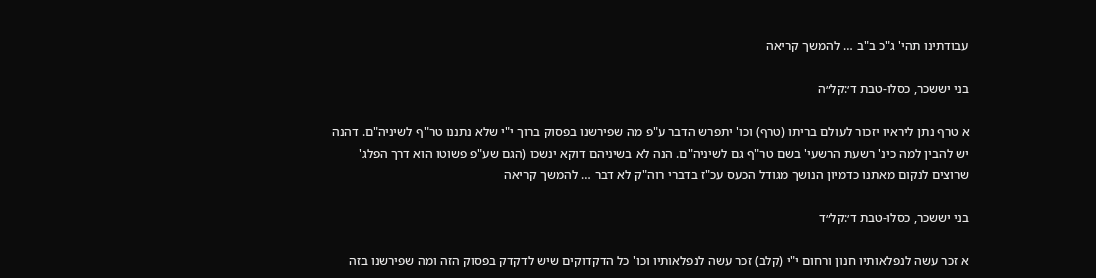עבודתינו תהי' ג"כ ב"ב … להמשך קריאה

בני יששכר, כסלו-טבת ד׳:קל״ה

א טרף נתן ליראיו יזכור לעולם בריתו (טרף) וכו' יתפרש הדבר ע"פ מה שפירשנו בפסוק ברוך י"י שלא נתננו טר"ף לשיניה"ם. דהנה יש להבין למה כינ' רשעת הרשעי' בשם טר"ף גם לשיניה"ם. הנה לא בשיניהם דוקא ינשכו (הגם שע"פ פשוטו הוא דרך הפלג' שרוצים לנקום מאתנו כדמיון הנושך מגודל הכעס עכ"ז בדברי רוה"ק לא דבר … להמשך קריאה

בני יששכר, כסלו-טבת ד׳:קל״ד

א זכר עשה לנפלאותיו חנון ורחום י"י (קלב) זכר עשה לנפלאותיו וכו' כל הדקדוקים שיש לדקדק בפסוק הזה ומה שפירשנו בזה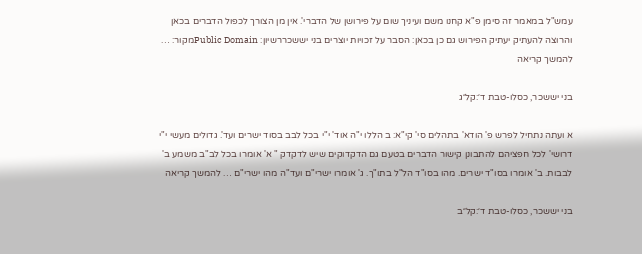עמש"ל במאמר זה סימן פ"א קחנו משם ועיניך שום על פירושן של הדברי'. אין מן הצורך לכפול הדברים בכאן והרוצה להעתיק יעתיק הפירוש גם כן בכאן: הסבר על זכויות יוצרים בני יששכררשיון: Public Domainמקור: … להמשך קריאה

בני יששכר, כסלו-טבת ד׳:קל״ג

א ועתה נתחיל לפרש פ' הודא' בתהלים סי' קי"א: ב הללו י"ה אוד' י"י בכל לבב בסוד ישרים ועד'. גדולים מעשי י"י דרושי' לכל חפציהם להתבונן קישור הדברים בטעם גם הדקדוקים שיש לדקדק " א' אומרו בכל לב"ב משמע ב' לבבות. ב' אומרו בסו"ד ישרים. מהו בסו"ד הל"ל בתו"ך. ג' אומרו ישרי"ם ועד"ה מהו ישרי"ם … להמשך קריאה

בני יששכר, כסלו-טבת ד׳:קל״ב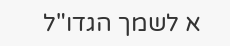א לשמך הגדו"ל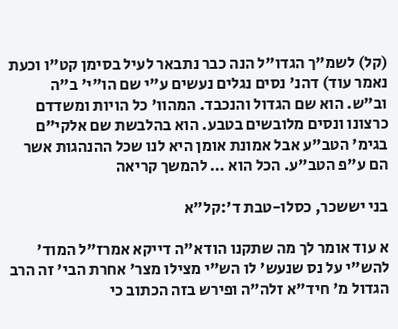(קל) לשמ"ך הגדו"ל הנה כבר נתבאר לעיל בסימן קט"ו וכעת נאמר עוד) דהנ' נסים נגלים נעשים ע"י שם הו"י' ב"ה וב"ש. הוא שם הגדול והנכבד. המהוו' כל הויות ומשדדם כרצונו ונסים מלובשים בטבע. הוא בהלבשת שם אלקי"ם בגימ' הטב"ע אבל אמונת אומן היא לנו שכל ההנהגות אשר הם ע"פ הטב"ע. הכל הוא … להמשך קריאה

בני יששכר, כסלו-טבת ד׳:קל״א

א עוד אומר לך מה שתקנו הודא"ה דייקא אמרז"ל המוד' להש"י על נס שנעש' לו הש"י מצילו מצר' אחרת הבי' זה הרב הגדול מ' חיד"א זלה"ה ופירש בזה הכתוב כי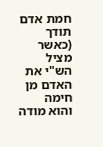חמת אדם תודך (כאשר מציל הש"י את האדם מן חימה והוא מודה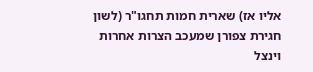אליו אז) שארית חמות תחגו"ר (לשון חגירת צפורן שמעכב הצרות אחרות וינצל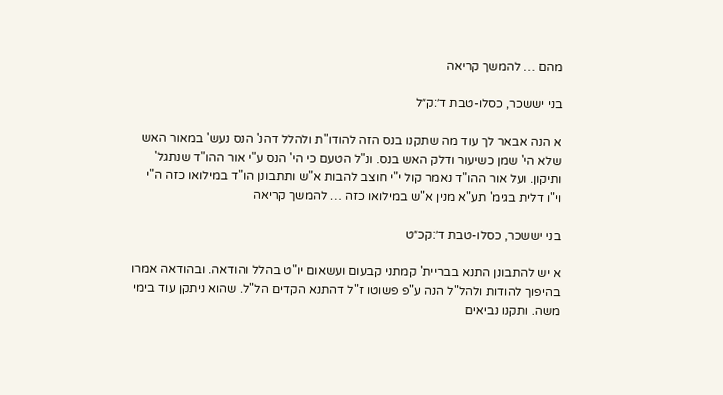מהם … להמשך קריאה

בני יששכר, כסלו-טבת ד׳:ק״ל

א הנה אבאר לך עוד מה שתקנו בנס הזה להודו"ת ולהלל דהנ' הנס נעש' במאור האש שלא הי' שמן כשיעור ודלק האש בנס. ונ"ל הטעם כי הי' הנס ע"י אור ההו"ד שנתגל' ותיקון. ועל אור ההו"ד נאמר קול י"י חוצב להבות א"ש ותתבונן הו"ד במילואו כזה ה"י וי"ו דלית בגימ' תע"א מנין א"ש במילואו כזה … להמשך קריאה

בני יששכר, כסלו-טבת ד׳:קכ״ט

א יש להתבונן התנא בבריית' קמתני קבעום ועשאום יו"ט בהלל והודאה. ובהודאה אמרו בהיפוך להודות ולהל"ל הנה ע"פ פשוטו ז"ל דהתנא הקדים הל"ל. שהוא ניתקן עוד בימי משה. ותקנו נביאים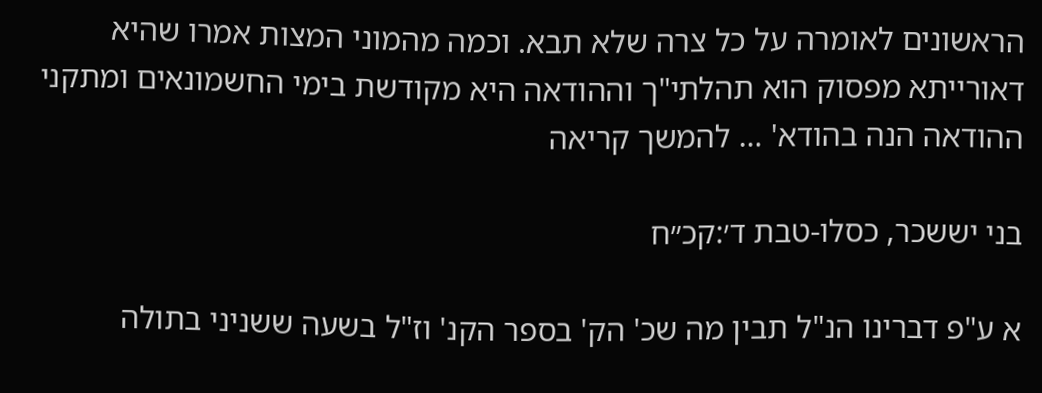הראשונים לאומרה על כל צרה שלא תבא. וכמה מהמוני המצות אמרו שהיא דאורייתא מפסוק הוא תהלתי"ך וההודאה היא מקודשת בימי החשמונאים ומתקני ההודאה הנה בהודא' … להמשך קריאה

בני יששכר, כסלו-טבת ד׳:קכ״ח

א ע"פ דברינו הנ"ל תבין מה שכ' הק' בספר הקנ' וז"ל בשעה ששניני בתולה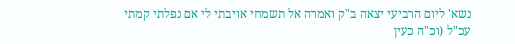נשא' ליום הרביעי יצאה ב"ק ואמרה אל תשמחי אויבתי לי אם נפלתי קמתי עכ"ל (וכ"ה כעין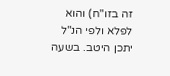זה בזו"ח) והוא לפלא ולפי הנ"ל יתכן היטב. בשעה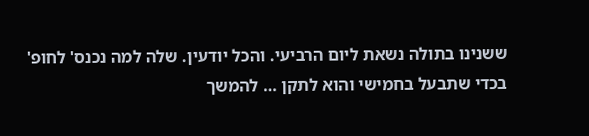ששנינו בתולה נשאת ליום הרביעי. והכל יודעין. שלה למה נכנס' לחופ' בכדי שתבעל בחמישי והוא לתקן … להמשך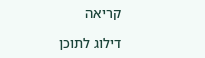קריאה

דילוג לתוכן